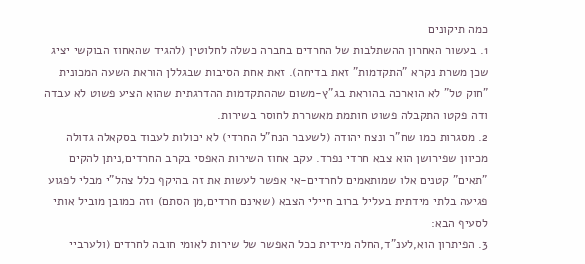כמה תיקונים
1. בעשור האחרון ההשתלבות של החרדים בחברה כשלה לחלוטין (להגיד שהאחוז הבוקשי יציג שכן משרת נקרא "התקדמות" זאת בדיחה). זאת אחת הסיבות שבגללן הוראת השעה המכונית "חוק טל" לא הוארכה בהוראת בג"ץ-משום שההתקדמות ההדרגתית שהוא הציע פשוט לא עבדה ודה פקטו התקבלה פשוט חותמת מאשררת לחוסר בשירות.
2. מסגרות כמו שח"ר ונצח יהודה (לשעבר הנח"ל החרדי) לא יכולות לעבוד בסקאלה גדולה מכיוון שפירושן הוא צבא חרדי נפרד. עקב אחוז השירות האפסי בקרב החרדים,ניתן להקים "תאים" קטנים אלו שמותאמים לחרדים-אי אפשר לעשות את זה בהיקף כלל צהל"י מבלי לפגוע פגיעה בלתי מידתית בעליל ברוב חיילי הצבא (שאינם חרדים,מן הסתם) וזה כמובן מוביל אותי לסעיף הבא:
3. הפיתרון הוא,לענ"ד,החלה מיידית ככל האפשר של שירות לאומי חובה לחרדים (ולערביי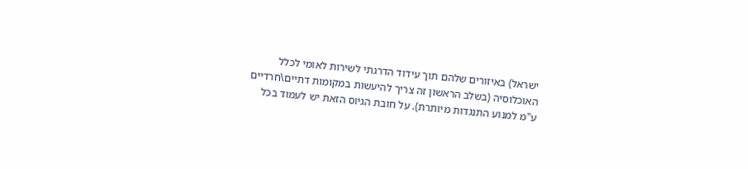ישראל) באיזורים שלהם תוך עידוד הדרגתי לשירות לאומי לכלל האוכלוסיה (בשלב הראשון זה צריך להיעשות במקומות דתיים\חרדיים ע"מ למנוע התנגדות מיותרת). על חובת הגיוס הזאת יש לעמוד בכל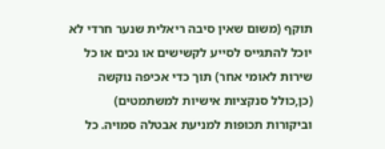תוקף (משום שאין סיבה ריאלית שנער חרדי לא יוכל להתגייס לסייע לקשישים או נכים או כל שירות לאומי אחר) תוך כדי אכיפה נוקשה (כן,כולל סנקציות אישיות למשתמטים) וביקורות תכופות למניעת אבטלה סמויה. כל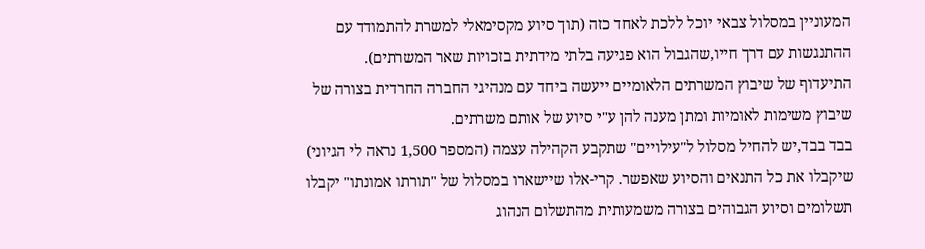המעוניין במסלול צבאי יוכל ללכת לאחד כזה (תוך סיוע מקסימאלי למשרת להתמודד עם ההתנגשות עם דרך חייו,שהגבול הוא פגיעה בלתי מידתית בזכויות שאר המשרתים).
התיעדוף של שיבוץ המשרתים הלאומיים ייעשה ביחד עם מנהיגי החברה החרדית בצורה של שיבוץ משימות לאומיות ומתן מענה להן ע"י סיוע של אותם משרתים.
בבד בבד,יש להחיל מסלול ל"עילויים" שתקבע הקהילה עצמה (המספר 1,500 נראה לי הגיוני) שיקבלו את כל התנאים והסיוע שאפשר. קרי-אלו שיישארו במסלול של "תורתו אמונתו" יקבלו תשלומים וסיוע הגבוהים בצורה משמעותית מהתשלום הנהוג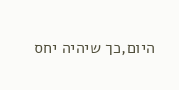היום,כך שיהיה יחס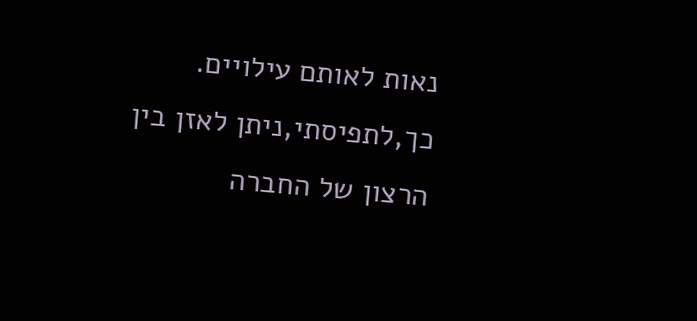נאות לאותם עילויים.
כך,לתפיסתי,ניתן לאזן בין הרצון של החברה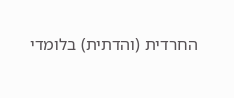החרדית (והדתית) בלומדי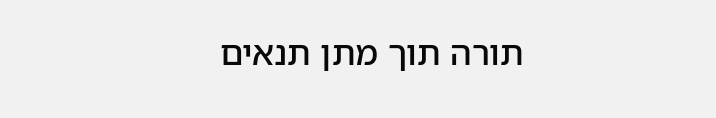תורה תוך מתן תנאים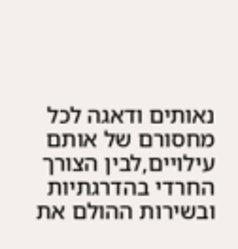נאותים ודאגה לכל מחסורם של אותם עילויים,לבין הצורך החרדי בהדרגתיות ובשירות ההולם את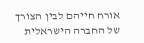אורח חייהם לבין הצורך של החברה הישראלית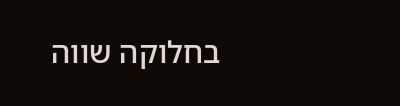בחלוקה שווה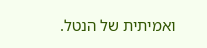ואמיתית של הנטל.